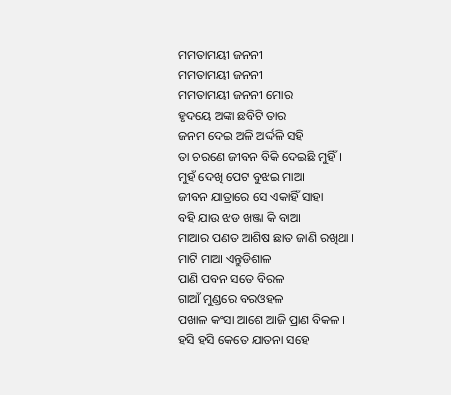ମମତାମୟୀ ଜନନୀ
ମମତାମୟୀ ଜନନୀ
ମମତାମୟୀ ଜନନୀ ମୋର
ହୃଦୟେ ଅଙ୍କା ଛବିଟି ତାର
ଜନମ ଦେଇ ଅଳି ଅର୍ଦ୍ଦଳି ସହି
ତା ଚରଣେ ଜୀବନ ବିକି ଦେଇଛି ମୁହିଁ ।
ମୁହଁ ଦେଖି ପେଟ ବୁଝଇ ମାଆ
ଜୀବନ ଯାତ୍ରାରେ ସେ ଏକାହିଁ ସାହା
ବହି ଯାଉ ଝଡ ଖଞ୍ଜା କି ବାଆ
ମାଆର ପଣତ ଆଶିଷ ଛାତ ଜାଣି ରଖିଥା ।
ମାଟି ମାଆ ଏନ୍ତୁଡିଶାଳ
ପାଣି ପବନ ସତେ ବିରଳ
ଗାଆଁ ମୁଣ୍ଡରେ ବରଓହଳ
ପଖାଳ କଂସା ଆଶେ ଆଜି ପ୍ରାଣ ବିକଳ ।
ହସି ହସି କେତେ ଯାତନା ସହେ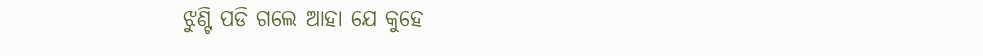ଝୁଣ୍ଟି ପଡି ଗଲେ ଆହା ଯେ କୁହେ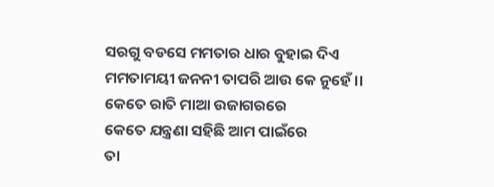ସରଗୁ ବଡସେ ମମତାର ଧାର ବୁହାଇ ଦିଏ
ମମତାମୟୀ ଜନନୀ ତାପରି ଆଉ କେ ନୁହେଁ ।।
କେତେ ରାତି ମାଆ ଉଜାଗରରେ
କେତେ ଯନ୍ତ୍ରଣା ସହିଛି ଆମ ପାଇଁରେ
ତା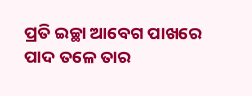ପ୍ରତି ଇଚ୍ଛା ଆବେଗ ପାଖରେ
ପାଦ ତଳେ ତାର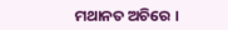ମଥାନତ ଅଚିରେ ।